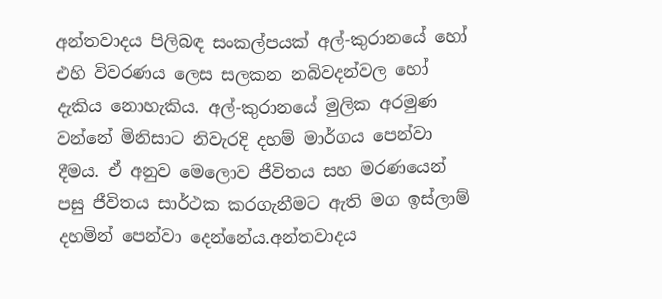අන්තවාදය පිලිබඳ සංකල්පයක් අල්-කුරානයේ හෝ එහි විවරණය ලෙස සලකන නබිවදන්වල හෝ දැකිය නොහැකිය. අල්-කුරානයේ මුලික අරමුණ වන්නේ මිනිසාට නිවැරදි දහම් මාර්ගය පෙන්වා දීමය. ඒ අනුව මෙලොව ජීවිතය සහ මරණයෙන් පසු ජීවිතය සාර්ථක කරගැනීමට ඇති මග ඉස්ලාම් දහමින් පෙන්වා දෙන්නේය.අන්තවාදය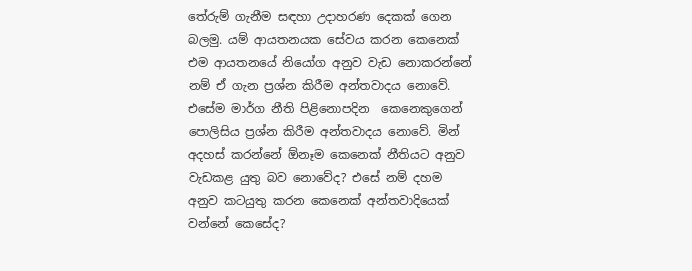තේරුම් ගැනීම සඳහා උදාහරණ දෙකක් ගෙන බලමු. යම් ආයතනයක සේවය කරන කෙනෙක් එම ආයතනයේ නියෝග අනුව වැඩ නොකරන්නේ නම් ඒ ගැන ප්‍රශ්න කිරීම අන්තවාදය නොවේ. එසේම මාර්ග නීති පිළිනොපදින  කෙනෙකුගෙන් පොලිසිය ප්‍රශ්න කිරීම අන්තවාදය නොවේ. මින් අදහස් කරන්නේ ඕනෑම කෙනෙක් නීතියට අනුව වැඩකළ යුතු බව නොවේද? එසේ නම් දහම අනුව කටයුතු කරන කෙනෙක් අන්තවාදියෙක් වන්නේ කෙසේද?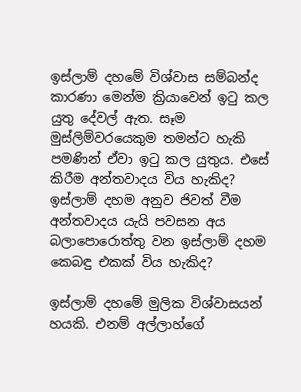ඉස්ලාම් දහමේ විශ්වාස සම්බන්ද කාරණා මෙන්ම ක්‍රියාවෙන් ඉටු කල යුතු දේවල් ඇත. සෑම මුස්ලිම්වරයෙකුම තමන්ට හැකි පමණින් ඒවා ඉටු කල යුතුය. එසේ කිරීම අන්තවාදය විය හැකිද? ඉස්ලාම් දහම අනුව ජිවත් වීම අන්තවාදය යැයි පවසන අය බලාපොරොත්තු වන ඉස්ලාම් දහම කෙබඳු එකක් විය හැකිද?

ඉස්ලාම් දහමේ මුලික විශ්වාසයන් හයකි. එනම් අල්ලාහ්ගේ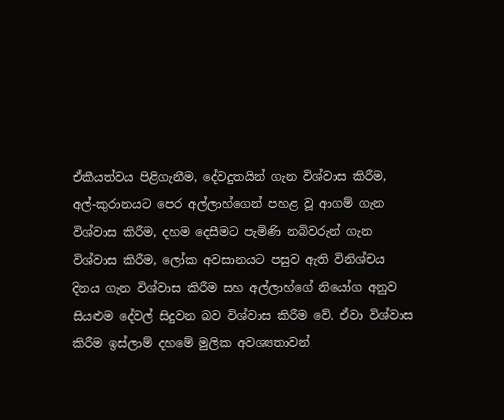ඒකීයත්වය පිළිගැනීම, දේවදුතයින් ගැන විශ්වාස කිරීම, අල්-කුරානයට පෙර අල්ලාහ්ගෙන් පහළ වූ ආගම් ගැන විශ්වාස කිරීම, දහම දෙසීමට පැමිණි නබිවරුන් ගැන විශ්වාස කිරීම, ලෝක අවසානයට පසුව ඇති විනිශ්චය දිනය ගැන විශ්වාස කිරීම සහ අල්ලාහ්ගේ නියෝග අනුව සියළුම දේවල් සිදුවන බව විශ්වාස කිරීම වේ. ඒවා විශ්වාස කිරීම ඉස්ලාම් දහමේ මුලික අවශ්‍යතාවන්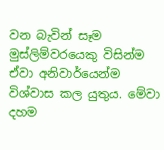වන බැවින් සෑම මුස්ලිම්වරයෙකු විසින්ම ඒවා අනිවාර්යෙන්ම විශ්වාස කල යුතුය. මේවා දහම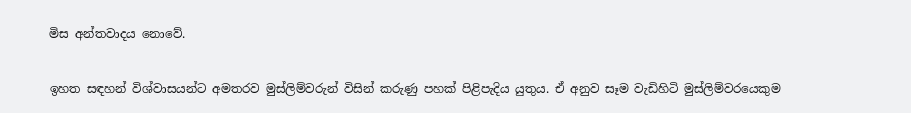මිස අන්තවාදය නොවේ.

ඉහත සඳහන් විශ්වාසයන්ට අමතරව මුස්ලිම්වරුන් විසින් කරුණු පහක් පිළිපැදිය යුතුය. ඒ අනුව සෑම වැඩිහිටි මුස්ලිම්වරයෙකුම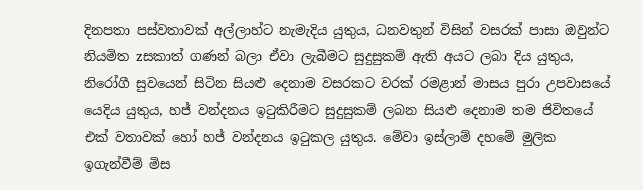දිනපතා පස්වතාවක් අල්ලාහ්ට නැමැදිය යුතුය, ධනවතුන් විසින් වසරක් පාසා ඔවුන්ට නියමිත zසකාත් ගණන් බලා ඒවා ලැබීමට සුදුසුකම් ඇති අයට ලබා දිය යුතුය, නිරෝගී සුවයෙන් සිටින සියළු දෙනාම වසරකට වරක් රමළාන් මාසය පුරා උපවාසයේ යෙදිය යුතුය, හජ් වන්දනය ඉටුකිරීමට සුදුසුකම් ලබන සියළු දෙනාම තම ජිවිතයේ එක් වතාවක් හෝ හජ් වන්දනය ඉටුකල යුතුය. මේවා ඉස්ලාම් දහමේ මුලික ඉගැන්වීම් මිස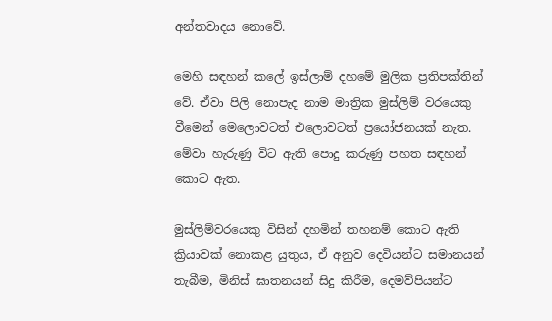අන්තවාදය නොවේ.

මෙහි සඳහන් කලේ ඉස්ලාම් දහමේ මුලික ප්‍රතිපක්තින් වේ. ඒවා පිලි නොපැද නාම මාත්‍රික මුස්ලිම් වරයෙකු වීමෙන් මෙලොවටත් එලොවටත් ප්‍රයෝජනයක් නැත. මේවා හැරුණු විට ඇති පොදු කරුණු පහත සඳහන් කොට ඇත.

මුස්ලිම්වරයෙකු විසින් දහමින් තහනම් කොට ඇති ක්‍රියාවක් නොකළ යුතුය, ඒ අනුව දෙවියන්ට සමානයන් තැබීම, මිනිස් ඝාතනයන් සිදු කිරීම, දෙමව්පියන්ට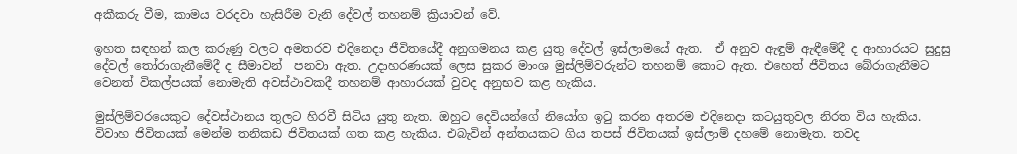අකීකරු වීම, කාමය වරදවා හැසිරීම වැනි දේවල් තහනම් ක්‍රියාවන් වේ.

ඉහත සඳහන් කල කරුණු වලට අමතරව එදිනෙදා ජීවිතයේදී අනුගමනය කළ යුතු දේවල් ඉස්ලාමයේ ඇත.  ඒ අනුව ඇඳුම් ඇඳීමේදී ද ආහාරයට සුදුසු දේවල් තෝරාගැනීමේදී ද සීමාවන්  පනවා ඇත. උදාහරණයක් ලෙස සුකර මාංශ මුස්ලිම්වරුන්ට තහනම් කොට ඇත. එහෙත් ජීවිතය බේරාගැනීමට වෙනත් විකල්පයක් නොමැති අවස්ථාවකදී තහනම් ආහාරයක් වුවද අනුභව කළ හැකිය.

මුස්ලිම්වරයෙකුට දේවස්ථානය තුලට හිරවී සිටිය යුතු නැත. ඔහුට දෙවියන්ගේ නියෝග ඉටු කරන අතරම එදිනෙදා කටයුතුවල නිරත විය හැකිය. විවාහ ජිවිතයක් මෙන්ම තනිකඩ ජිවිතයක් ගත කළ හැකිය. එබැවින් අන්තයකට ගිය තපස් ජිවිතයක් ඉස්ලාම් දහමේ නොමැත. තවද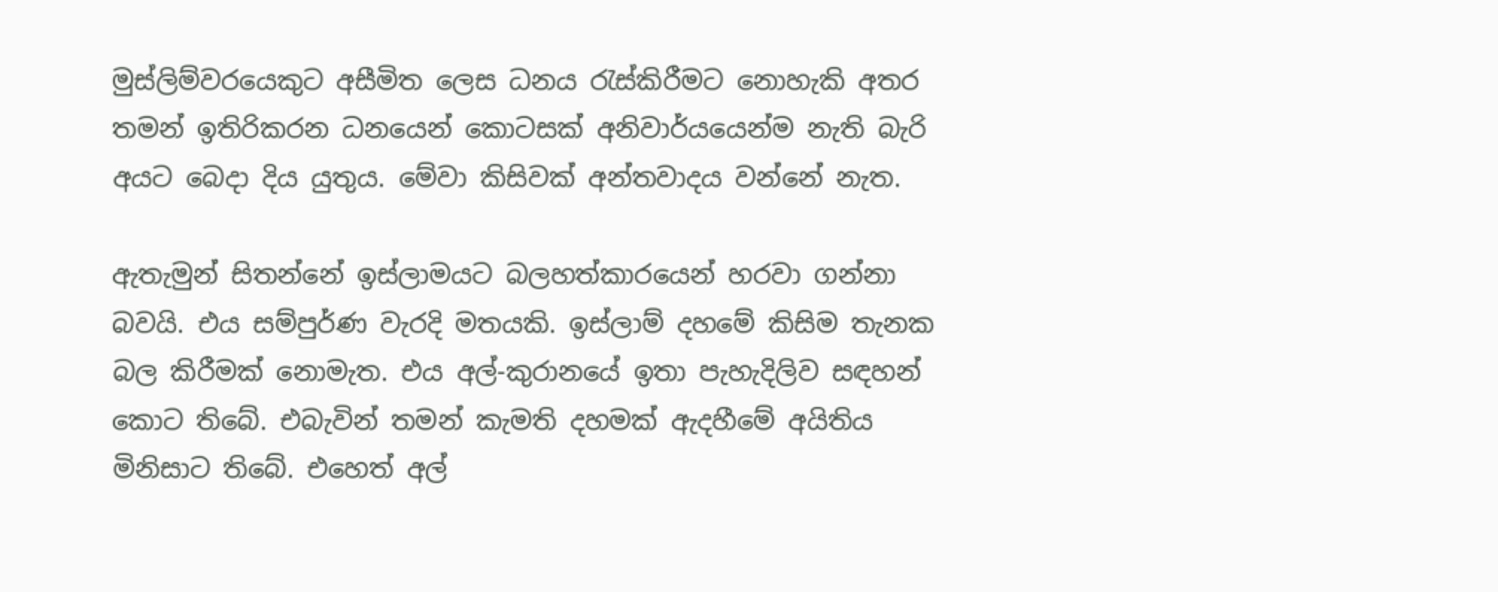මුස්ලිම්වරයෙකුට අසීමිත ලෙස ධනය රැස්කිරීමට නොහැකි අතර තමන් ඉතිරිකරන ධනයෙන් කොටසක් අනිවාර්යයෙන්ම නැති බැරි අයට බෙදා දිය යුතුය. මේවා කිසිවක් අන්තවාදය වන්නේ නැත.

ඇතැමුන් සිතන්නේ ඉස්ලාමයට බලහත්කාරයෙන් හරවා ගන්නා බවයි. එය සම්පුර්ණ වැරදි මතයකි. ඉස්ලාම් දහමේ කිසිම තැනක බල කිරීමක් නොමැත. එය අල්-කුරානයේ ඉතා පැහැදිලිව සඳහන් කොට තිබේ. එබැවින් තමන් කැමති දහමක් ඇදහීමේ අයිතිය මිනිසාට තිබේ. එහෙත් අල්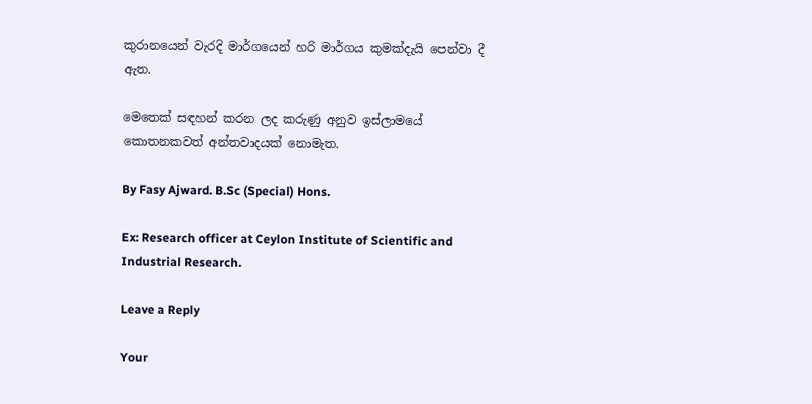කුරානයෙන් වැරදි මාර්ගයෙන් හරි මාර්ගය කුමක්දැයි පෙන්වා දී ඇත.

මෙතෙක් සඳහන් කරන ලද කරුණු අනුව ඉස්ලාමයේ කොතනකවත් අන්තවාදයක් නොමැත.

By Fasy Ajward. B.Sc (Special) Hons.

Ex: Research officer at Ceylon Institute of Scientific and Industrial Research.

Leave a Reply

Your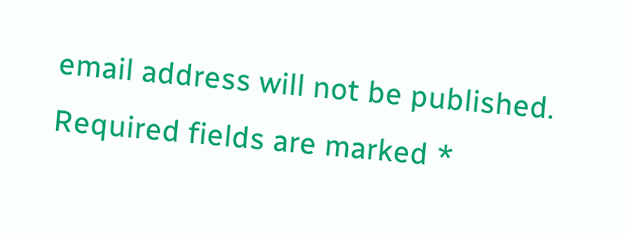email address will not be published. Required fields are marked *